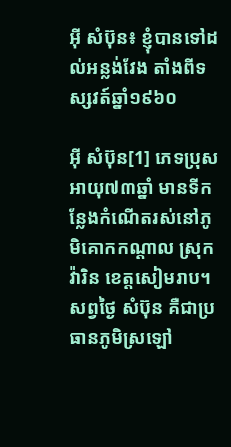អ៊ី សំប៊ុន៖ ខ្ញុំបានទៅដល់អន្លង់វែង តាំងពីទស្សវត៍ឆ្នាំ១៩៦០

អ៊ី សំប៊ុន[1] ភេទប្រុស អាយុ៧៣ឆ្នាំ មានទីកន្លែងកំណើតរស់នៅភូមិគោកកណ្ដាល ស្រុកវ៉ារិន ខេត្តសៀមរាប។ សព្វថ្ងៃ សំប៊ុន គឺជាប្រធានភូមិស្រឡៅ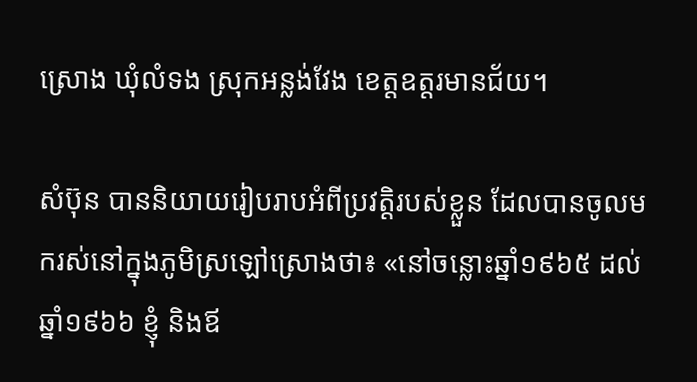ស្រោង ឃុំលំទង ស្រុកអន្លង់វែង ខេត្តឧត្តរមានជ័យ។

សំប៊ុន បាននិយាយរៀបរាបអំពីប្រវត្តិរបស់ខ្លួន ដែលបានចូលមករស់នៅក្នុងភូមិស្រឡៅស្រោងថា៖ «នៅចន្លោះឆ្នាំ១៩៦៥ ដល់ឆ្នាំ១៩៦៦ ខ្ញុំ និងឪ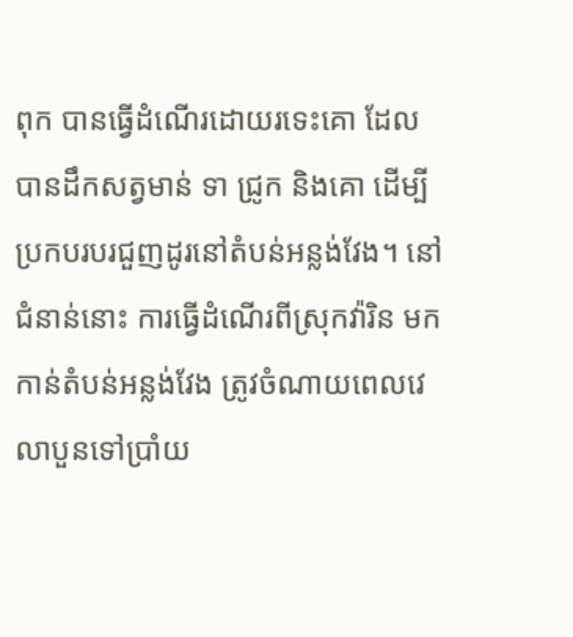ពុក បានធ្វើដំណើរដោយរទេះគោ ដែលបានដឹកសត្វមាន់ ទា ជ្រូក និងគោ ដើម្បីប្រកបរបរជួញដូរនៅតំបន់អន្លង់វែង។ នៅជំនាន់នោះ ការធ្វើដំណើរពីស្រុកវ៉ារិន មកកាន់តំបន់អន្លង់វែង ត្រូវចំណាយពេលវេលាបួនទៅប្រាំយ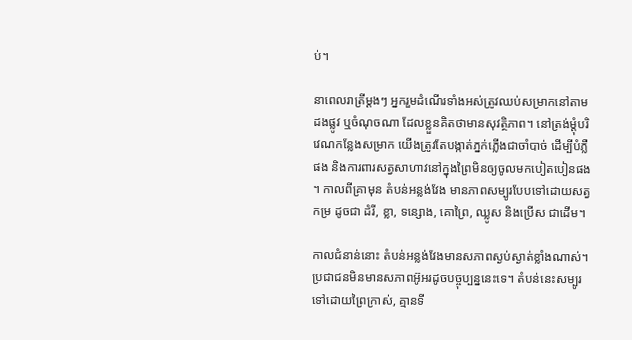ប់។

នាពេលរាត្រីម្តងៗ អ្នករួមដំណើរទាំងអស់ត្រូវឈប់សម្រាកនៅតាមដងផ្លូវ ឬចំណុចណា ដែលខ្លួនគិតថាមានសុវត្ថិភាព។ នៅត្រង់ម្តុំបរិវេណកន្លែងសម្រាក យើងត្រូវតែបង្កាត់ភ្នក់ភ្លើងជាចាំបាច់ ដើម្បីបំភ្លឺផង និងការពារសត្វសាហាវនៅក្នុងព្រៃមិនឲ្យចូលមកបៀតបៀនផង។ កាលពីគ្រាមុន តំបន់អន្លង់វែង មានភាពសម្បូរបែបទៅដោយសត្វកម្រ ដូចជា ដំរី, ខ្លា, ទន្សោង, គោព្រៃ, ឈ្លូស និងប្រើស ជាដើម។

កាលជំនាន់នោះ តំបន់អន្លង់វែងមានសភាពស្ងប់ស្ងាត់ខ្លាំងណាស់។ ប្រជាជនមិនមានសភាពអ៊ូអរដូចបច្ចុប្បន្ននេះទេ។ តំបន់នេះសម្បូរទៅដោយព្រៃក្រាស់, គ្មានទី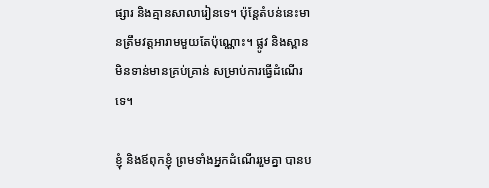ផ្សារ និងគ្មានសាលារៀនទេ។ ប៉ុន្តែតំបន់នេះមានត្រឹមវត្តអារាមមួយតែប៉ុណ្ណោះ។ ផ្លូវ និងស្ពាន មិនទាន់មានគ្រប់គ្រាន់ សម្រាប់ការធ្វើដំណើរទេ។

ខ្ញុំ និងឪពុកខ្ញុំ ព្រមទាំងអ្នកដំណើររួមគ្នា បានប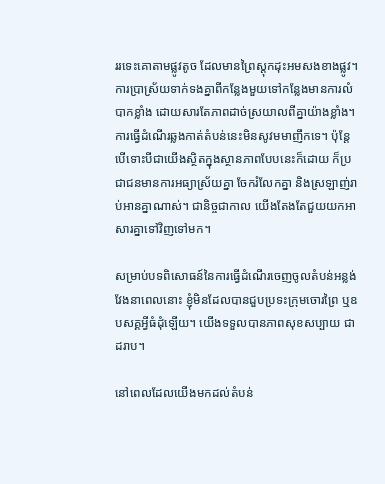ររទេះគោតាមផ្លូវតូច ដែលមានព្រៃស្តុកដុះអមសងខាងផ្លូវ។ ការប្រាស្រ័យទាក់ទងគ្នាពីកន្លែងមួយទៅកន្លែងមានការលំបាកខ្លាំង ដោយសារតែភាពដាច់ស្រយាលពីគ្នាយ៉ាងខ្លាំង។ ការធ្វើដំណើរឆ្លងកាត់តំបន់នេះមិនសូវមមាញឹកទេ។ ប៉ុន្តែបើទោះបីជាយើងស្ថិតក្នុងស្ថានភាពបែបនេះក៏ដោយ ក៏ប្រជាជនមានការអធ្យាស្រ័យគ្នា ចែករំលែកគ្នា និងស្រឡាញ់រាប់អានគ្នាណាស់។ ជានិច្ចជាកាល យើងតែងតែជួយយកអាសារគ្នាទៅវិញទៅមក។

សម្រាប់បទពិសោធន៍នៃការធ្វើដំណើរចេញចូលតំបន់អន្លង់វែងនាពេលនោះ ខ្ញុំមិនដែលបានជួបប្រទះក្រុមចោរព្រៃ ឬឧបសគ្គអ្វីធំដុំឡើយ។ យើងទទួលបានភាពសុខសប្បាយ ជាដរាប។

នៅពេលដែលយើងមកដល់តំបន់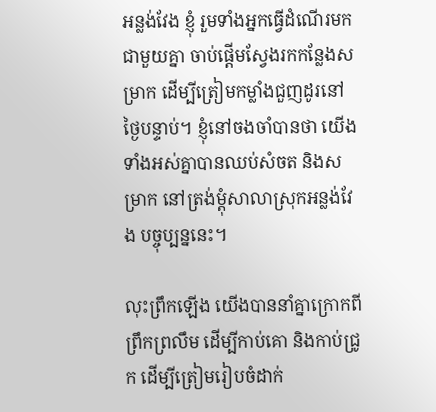អន្លង់វែង ខ្ញុំ រួមទាំងអ្នកធ្វើដំណើរមកជាមួយគ្នា ចាប់ផ្ដើមស្វែងរកកន្លែងសម្រាក ដើម្បីត្រៀមកម្លាំងជួញដូរនៅថ្ងៃបន្ទាប់។ ខ្ញុំនៅចងចាំបានថា យើងទាំងអស់គ្នាបានឈប់សំចត និងសម្រាក នៅត្រង់ម្ដុំសាលាស្រុកអន្លង់វែង បច្ចុប្បន្ននេះ។

លុះព្រឹកឡើង យើងបាននាំគ្នាក្រោកពីព្រឹកព្រលឹម ដើម្បីកាប់គោ និងកាប់ជ្រូក ដើម្បីត្រៀមរៀបចំដាក់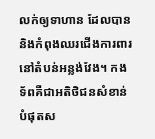លក់ឲ្យទាហាន ដែលបាននិងកំពុងឈរជើងការពារនៅតំបន់អន្លង់វែង។ កងទ័ពគឺជាអតិថិជនសំខាន់បំផុតស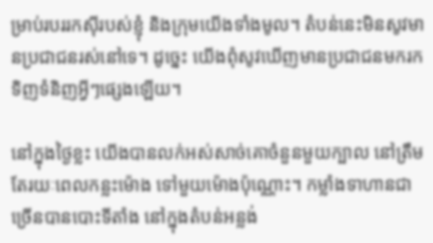ម្រាប់របររកស៊ីរបស់ខ្ញុំ និងក្រុមយើងទាំងមូល។ តំបន់នេះមិនសូវមានប្រជាជនរស់នៅទេ។ ដូច្នេះ យើងពុំសូវឃើញមានប្រជាជនមករកទិញទំនិញអ្វីៗផ្សេងឡើយ។

នៅក្នុងថ្ងៃខ្លះ យើងបានលក់អស់សាច់គោចំនួនមួយក្បាល នៅត្រឹមតែរយៈពេលកន្លះម៉ោង ទៅមួយម៉ោងប៉ុណ្ណោះ។ កម្លាំងទាហានជាច្រើនបានបោះទីតាំង នៅក្នុងតំបន់អន្លង់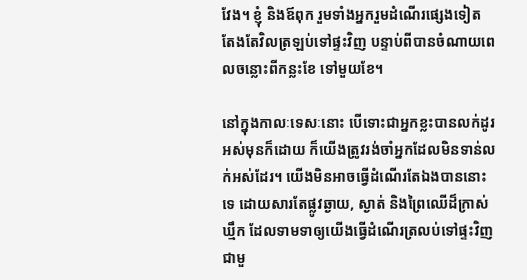វែង។ ខ្ញុំ និងឪពុក រួមទាំងអ្នករួមដំណើរផ្សេងទៀត តែងតែវិលត្រឡប់ទៅផ្ទះវិញ បន្ទាប់ពីបានចំណាយពេលចន្លោះពីកន្លះខែ ទៅមួយខែ។

នៅក្នុងកាលៈទេសៈនោះ បើទោះជាអ្នកខ្លះបានលក់ដូរអស់មុនក៏ដោយ ក៏យើងត្រូវរង់ចាំអ្នកដែលមិនទាន់លក់អស់ដែរ។ យើងមិនអាចធ្វើដំណើរតែឯងបាននោះទេ ដោយសារតែផ្លូវឆ្ងាយ, ស្ងាត់ និងព្រៃឈើដ៏ក្រាស់ឃ្មឹក ដែលទាមទាឲ្យយើងធ្វើដំណើរត្រលប់ទៅផ្ទះវិញជាមួ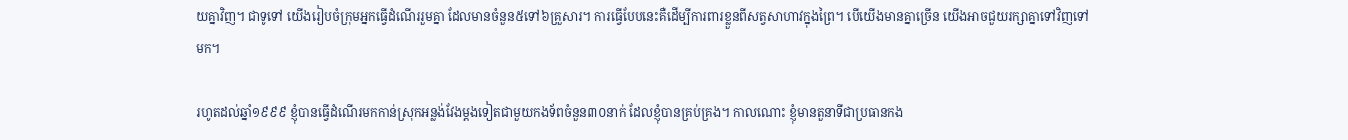យគ្នាវិញ។ ជាទូទៅ យើងរៀបចំក្រុមអ្នកធ្វើដំណើររួមគ្នា ដែលមានចំនួន៥ទៅ៦គ្រួសារ។ ការធ្វើបែបនេះគឺដើម្បីការពារខ្លួនពីសត្វសាហាវក្នុងព្រៃ។ បើយើងមានគ្នាច្រើន យើងអាចជួយរក្សាគ្នាទៅវិញទៅមក។

រហូតដល់ឆ្នាំ១៩៩៩ ខ្ញុំបានធ្វើដំណើរមកកាន់ស្រុកអន្លង់វែងម្ដងទៀតជាមួយកងទ័ពចំនួន៣០នាក់ ដែលខ្ញុំបានគ្រប់គ្រង។ កាលណោះ ខ្ញុំមានតួនាទីជាប្រធានកង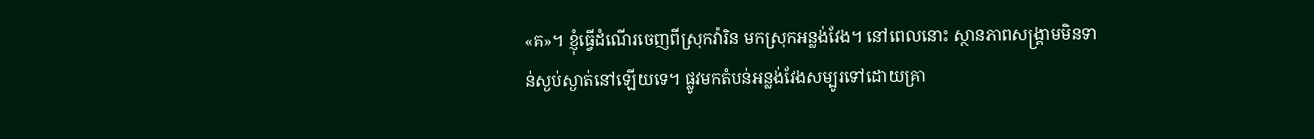«គ»។ ខ្ញុំធ្វើដំណើរចេញពីស្រុកវ៉ារិន មកស្រុកអន្លង់វែង។ នៅពេលនោះ ស្ថានភាពសង្គ្រាមមិនទាន់ស្ងប់ស្ងាត់នៅឡើយទេ។ ផ្លូវមកតំបន់អន្លង់វែងសម្បូរទៅដោយគ្រា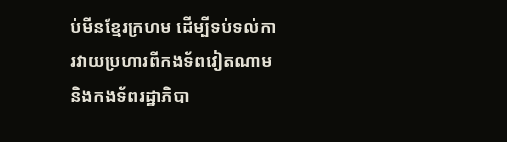ប់មីនខ្មែរក្រហម ដើម្បីទប់ទល់ការវាយប្រហារពីកងទ័ពវៀតណាម និងកងទ័ពរដ្ឋាភិបា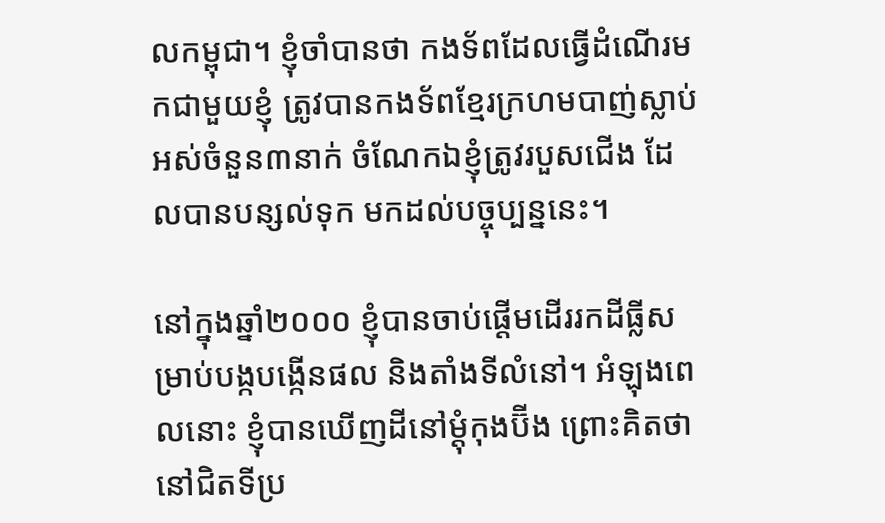លកម្ពុជា។ ខ្ញុំចាំបានថា កងទ័ពដែលធ្វើដំណើរមកជាមួយខ្ញុំ ត្រូវបានកងទ័ពខ្មែរក្រហមបាញ់ស្លាប់អស់ចំនួន៣នាក់ ចំណែកឯខ្ញុំត្រូវរបួសជើង ដែលបានបន្សល់ទុក មកដល់បច្ចុប្បន្ននេះ។

នៅក្នុងឆ្នាំ២០០០ ខ្ញុំបានចាប់ផ្ដើមដើររកដីធ្លីសម្រាប់បង្កបង្កើនផល និងតាំងទីលំនៅ។ អំឡុងពេលនោះ ខ្ញុំបានឃើញដីនៅម្ដុំកុងប៊ីង ព្រោះគិតថានៅជិតទីប្រ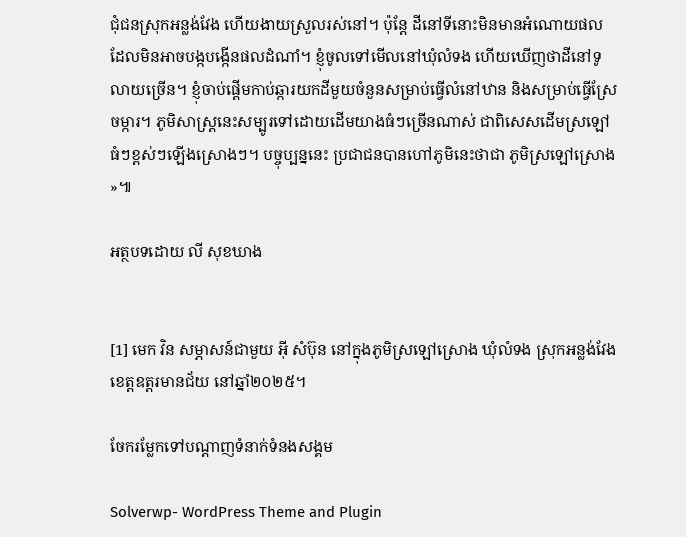ជុំជនស្រុកអន្លង់វែង ហើយងាយស្រួលរស់នៅ។ ប៉ុន្តែ ដីនៅទីនោះមិនមានអំណោយផល ដែលមិនអាចបង្កបង្កើនផលដំណាំ។ ខ្ញុំចូលទៅមើលនៅឃុំលំទង ហើយឃើញថាដីនៅទូលាយច្រើន។ ខ្ញុំចាប់ផ្ដើមកាប់ឆ្ការយកដីមួយចំនួនសម្រាប់ធ្វើលំនៅឋាន និងសម្រាប់ធ្វើស្រែចម្ការ។ ភូមិសាស្ត្រនេះសម្បូរទៅដោយដើមយាងធំៗច្រើនណាស់ ជាពិសេសដើមស្រឡៅធំៗខ្ពស់ៗឡើងស្រោងៗ។ បច្ចុប្បន្ននេះ ប្រជាជនបានហៅភូមិនេះថាជា ភូមិស្រឡៅស្រោង»៕

អត្ថបទដោយ លី សុខឃាង


[1] មេក វិន សម្ភាសន៍ជាមួយ អ៊ី សំប៊ុន នៅក្នុងភូមិស្រឡៅស្រោង ឃុំលំទង ស្រុកអន្លង់វែង ខេត្តឧត្តរមានជ័យ នៅឆ្នាំ២០២៥។

ចែករម្លែកទៅបណ្តាញទំនាក់ទំនងសង្គម

Solverwp- WordPress Theme and Plugin